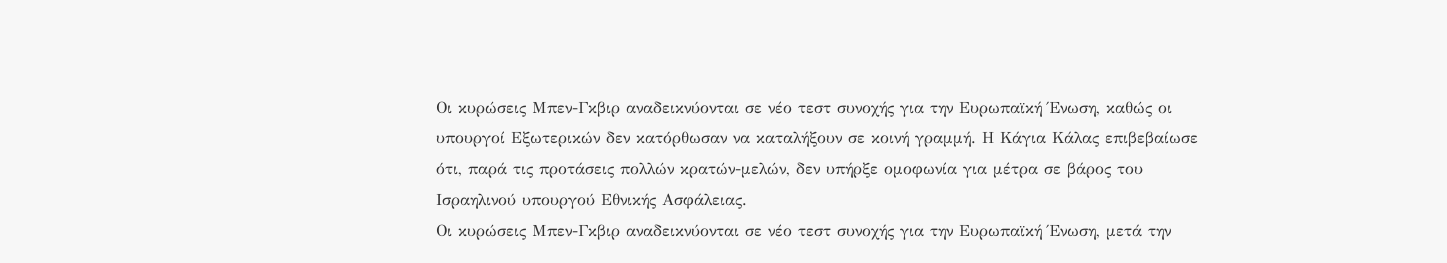Οι κυρώσεις Μπεν-Γκβιρ αναδεικνύονται σε νέο τεστ συνοχής για την Ευρωπαϊκή Ένωση, καθώς οι υπουργοί Εξωτερικών δεν κατόρθωσαν να καταλήξουν σε κοινή γραμμή. Η Κάγια Κάλας επιβεβαίωσε ότι, παρά τις προτάσεις πολλών κρατών-μελών, δεν υπήρξε ομοφωνία για μέτρα σε βάρος του Ισραηλινού υπουργού Εθνικής Ασφάλειας.
Οι κυρώσεις Μπεν-Γκβιρ αναδεικνύονται σε νέο τεστ συνοχής για την Ευρωπαϊκή Ένωση, μετά την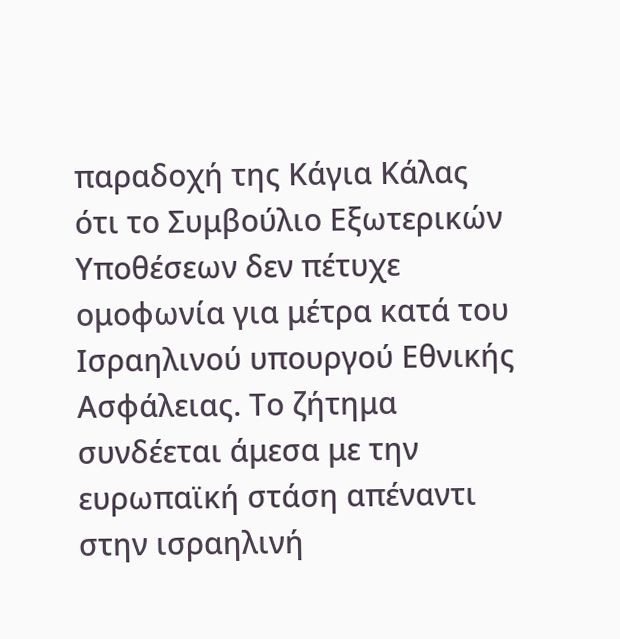παραδοχή της Κάγια Κάλας ότι το Συμβούλιο Εξωτερικών Υποθέσεων δεν πέτυχε ομοφωνία για μέτρα κατά του Ισραηλινού υπουργού Εθνικής Ασφάλειας. Το ζήτημα συνδέεται άμεσα με την ευρωπαϊκή στάση απέναντι στην ισραηλινή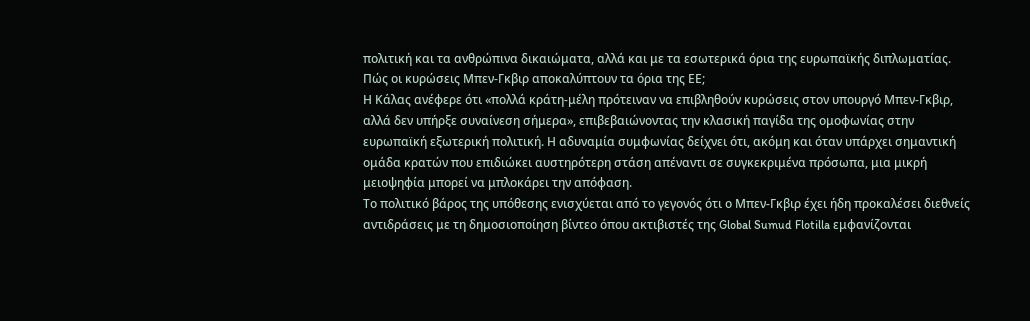πολιτική και τα ανθρώπινα δικαιώματα, αλλά και με τα εσωτερικά όρια της ευρωπαϊκής διπλωματίας.
Πώς οι κυρώσεις Μπεν-Γκβιρ αποκαλύπτουν τα όρια της ΕΕ;
Η Κάλας ανέφερε ότι «πολλά κράτη-μέλη πρότειναν να επιβληθούν κυρώσεις στον υπουργό Μπεν-Γκβιρ, αλλά δεν υπήρξε συναίνεση σήμερα», επιβεβαιώνοντας την κλασική παγίδα της ομοφωνίας στην ευρωπαϊκή εξωτερική πολιτική. Η αδυναμία συμφωνίας δείχνει ότι, ακόμη και όταν υπάρχει σημαντική ομάδα κρατών που επιδιώκει αυστηρότερη στάση απέναντι σε συγκεκριμένα πρόσωπα, μια μικρή μειοψηφία μπορεί να μπλοκάρει την απόφαση.
Το πολιτικό βάρος της υπόθεσης ενισχύεται από το γεγονός ότι ο Μπεν-Γκβιρ έχει ήδη προκαλέσει διεθνείς αντιδράσεις με τη δημοσιοποίηση βίντεο όπου ακτιβιστές της Global Sumud Flotilla εμφανίζονται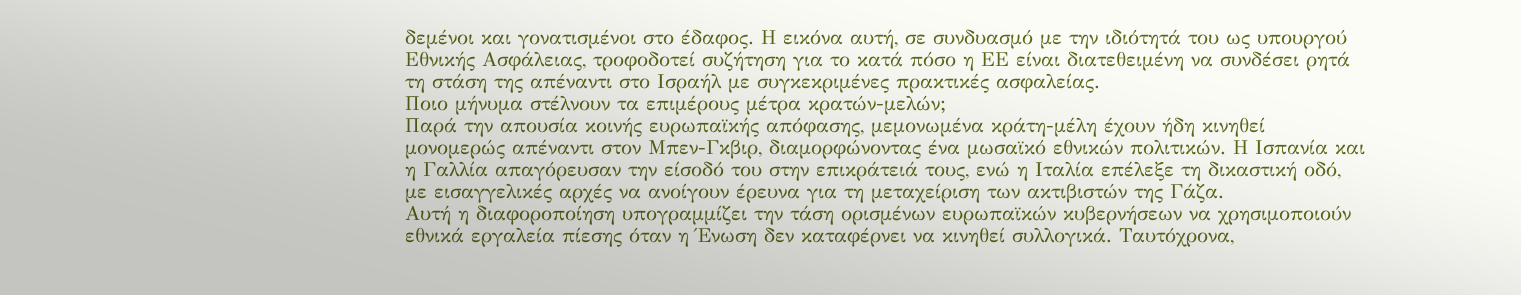δεμένοι και γονατισμένοι στο έδαφος. Η εικόνα αυτή, σε συνδυασμό με την ιδιότητά του ως υπουργού Εθνικής Ασφάλειας, τροφοδοτεί συζήτηση για το κατά πόσο η ΕΕ είναι διατεθειμένη να συνδέσει ρητά τη στάση της απέναντι στο Ισραήλ με συγκεκριμένες πρακτικές ασφαλείας.
Ποιο μήνυμα στέλνουν τα επιμέρους μέτρα κρατών-μελών;
Παρά την απουσία κοινής ευρωπαϊκής απόφασης, μεμονωμένα κράτη-μέλη έχουν ήδη κινηθεί μονομερώς απέναντι στον Μπεν-Γκβιρ, διαμορφώνοντας ένα μωσαϊκό εθνικών πολιτικών. Η Ισπανία και η Γαλλία απαγόρευσαν την είσοδό του στην επικράτειά τους, ενώ η Ιταλία επέλεξε τη δικαστική οδό, με εισαγγελικές αρχές να ανοίγουν έρευνα για τη μεταχείριση των ακτιβιστών της Γάζα.
Αυτή η διαφοροποίηση υπογραμμίζει την τάση ορισμένων ευρωπαϊκών κυβερνήσεων να χρησιμοποιούν εθνικά εργαλεία πίεσης όταν η Ένωση δεν καταφέρνει να κινηθεί συλλογικά. Ταυτόχρονα,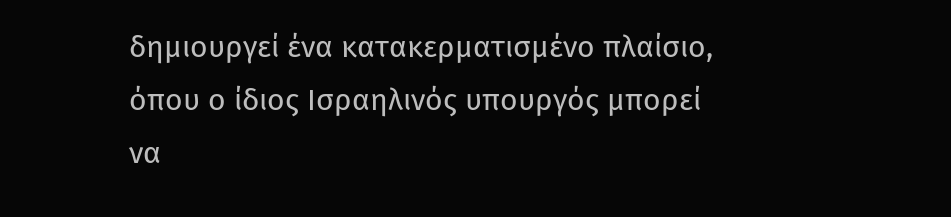δημιουργεί ένα κατακερματισμένο πλαίσιο, όπου ο ίδιος Ισραηλινός υπουργός μπορεί να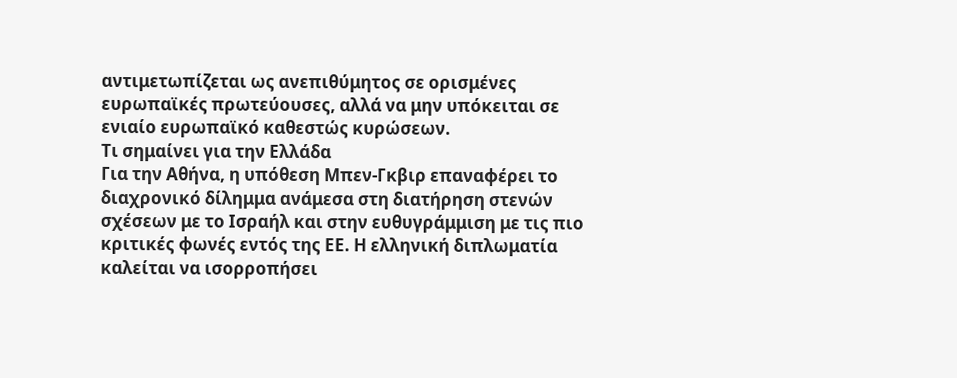αντιμετωπίζεται ως ανεπιθύμητος σε ορισμένες ευρωπαϊκές πρωτεύουσες, αλλά να μην υπόκειται σε ενιαίο ευρωπαϊκό καθεστώς κυρώσεων.
Τι σημαίνει για την Ελλάδα
Για την Αθήνα, η υπόθεση Μπεν-Γκβιρ επαναφέρει το διαχρονικό δίλημμα ανάμεσα στη διατήρηση στενών σχέσεων με το Ισραήλ και στην ευθυγράμμιση με τις πιο κριτικές φωνές εντός της ΕΕ. Η ελληνική διπλωματία καλείται να ισορροπήσει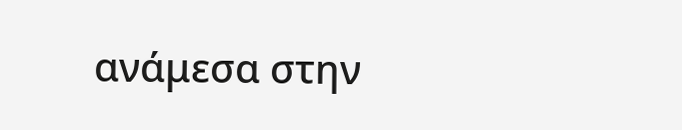ανάμεσα στην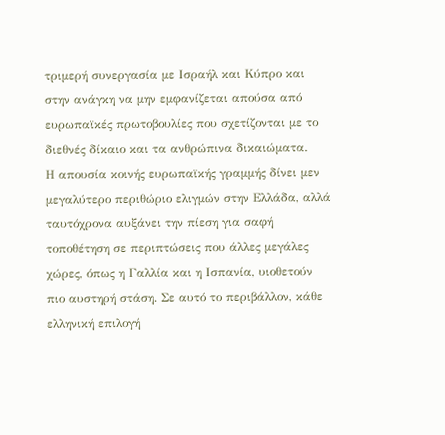τριμερή συνεργασία με Ισραήλ και Κύπρο και στην ανάγκη να μην εμφανίζεται απούσα από ευρωπαϊκές πρωτοβουλίες που σχετίζονται με το διεθνές δίκαιο και τα ανθρώπινα δικαιώματα.
Η απουσία κοινής ευρωπαϊκής γραμμής δίνει μεν μεγαλύτερο περιθώριο ελιγμών στην Ελλάδα, αλλά ταυτόχρονα αυξάνει την πίεση για σαφή τοποθέτηση σε περιπτώσεις που άλλες μεγάλες χώρες, όπως η Γαλλία και η Ισπανία, υιοθετούν πιο αυστηρή στάση. Σε αυτό το περιβάλλον, κάθε ελληνική επιλογή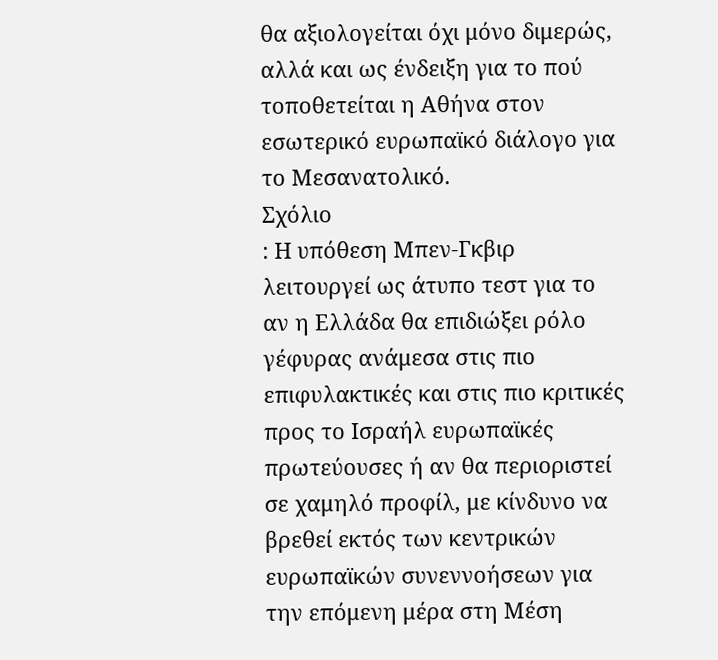θα αξιολογείται όχι μόνο διμερώς, αλλά και ως ένδειξη για το πού τοποθετείται η Αθήνα στον εσωτερικό ευρωπαϊκό διάλογο για το Μεσανατολικό.
Σχόλιο
: Η υπόθεση Μπεν-Γκβιρ λειτουργεί ως άτυπο τεστ για το αν η Ελλάδα θα επιδιώξει ρόλο γέφυρας ανάμεσα στις πιο επιφυλακτικές και στις πιο κριτικές προς το Ισραήλ ευρωπαϊκές πρωτεύουσες ή αν θα περιοριστεί σε χαμηλό προφίλ, με κίνδυνο να βρεθεί εκτός των κεντρικών ευρωπαϊκών συνεννοήσεων για την επόμενη μέρα στη Μέση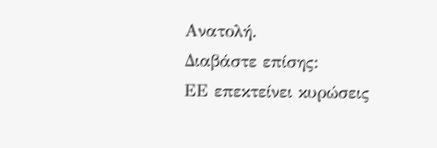Ανατολή.
Διαβάστε επίσης:
ΕΕ επεκτείνει κυρώσεις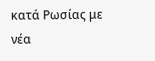κατά Ρωσίας με νέα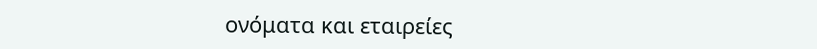ονόματα και εταιρείες